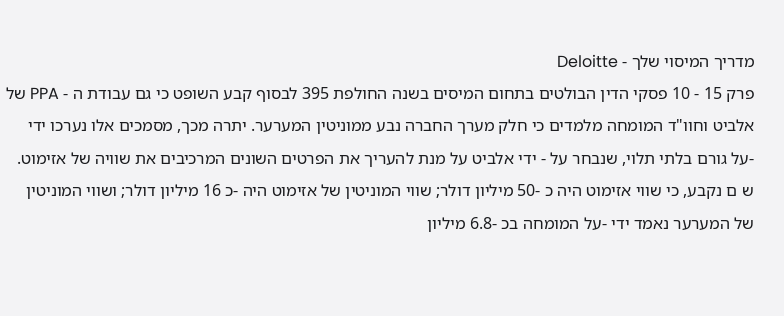מדריך המיסוי שלך - Deloitte
פרק 15 - 10 פסקי הדין הבולטים בתחום המיסים בשנה החולפת 395 לבסוף קבע השופט כי גם עבודת ה - PPA של אלביט וחוו"ד המומחה מלמדים כי חלק מערך החברה נבע ממוניטין המערער. יתרה מכך, מסמכים אלו נערכו ידי -על גורם בלתי תלוי, שנבחר על - ידי אלביט על מנת להעריך את הפרטים השונים המרכיבים את שוויה של אזימוט. ש ם נקבע, כי שווי אזימוט היה כ -50 מיליון דולר; שווי המוניטין של אזימוט היה -כ 16 מיליון דולר; ושווי המוניטין של המערער נאמד ידי -על המומחה בכ -6.8 מיליון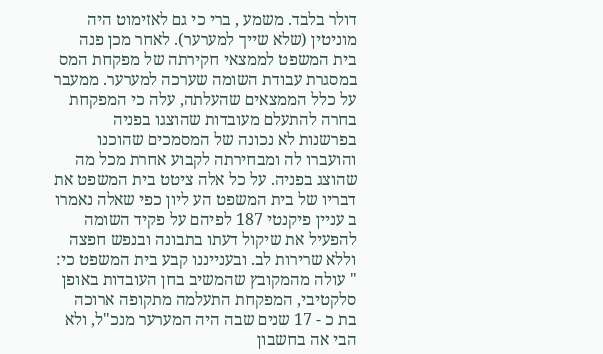דולר בלבד. משמע , ברי כי גם לאזימוט היה מוניטין (שלא שייך למערער). לאחר מכן פנה בית המשפט לממצאי חקירתה של מפקחת המס במסגרת עבודת השומה שערכה למערער. ממעבר על כלל הממצאים שהעלתה, עלה כי המפקחת בחרה להתעלם מעובדות שהוצגו בפניה בפרשנות לא נכונה של המסמכים שהוכנו והועברו לה ומבחירתה לקבוע אחרת מכל מה שהוצג בפניה. על כל אלה ציטט בית המשפט את דבריו של בית המשפט הע ליון כפי שאלה נאמרו ב עניין פיקנטי 187 לפיהם על פקיד השומה להפעיל את שיקול דעתו בתבונה ובנפש חפצה וללא שרירות לב. ובענייננו קבע בית המשפט כי: " עולה מהמקובץ שהמשיב בחן העובדות באופן סלקטיבי, המפקחת התעלמה מתקופה ארוכה בת כ - 17 שנים שבה היה המערער מנכ"ל, ולא הבי אה בחשבון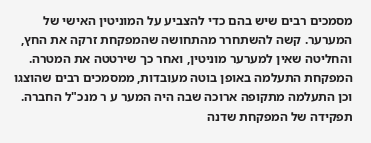מסמכים רבים שיש בהם כדי להצביע על המוניטין האישי של המערער. קשה להשתחרר מהתחושה שהמפקחת זרקה את החץ, והחליטה שאין למערער מוניטין, ואחר כך שירטטה את המטרה. המפקחת התעלמה באופן בוטה מעובדות, ממסמכים רבים שהוצגו וכן התעלמה מתקופה ארוכה שבה היה המער ע ר מנכ"ל החברה. תפקידה של המפקחת שדנה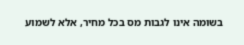בשומה אינו לגבות מס בכל מחיר, אלא לשמוע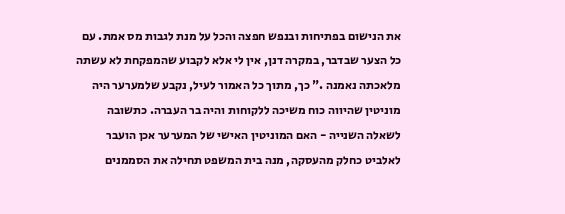את הנישום בפתיחות ובנפש חפצה והכל על מנת לגבות מס אמת. עם כל הצער שבדבר, במקרה דנן, אין לי אלא לקבוע שהמפקחת לא עשתה מלאכתה נאמנה ." כך, מתוך כל האמור לעיל, נקבע שלמערער היה מוניטין שהיווה כוח משיכה ללקוחות והיה בר העברה. כתשובה לשאלה השנייה - האם המוניטין האישי של המערער אכן הועבר לאלביט כחלק מהעסקה, מנה בית המשפט תחילה את הסממנים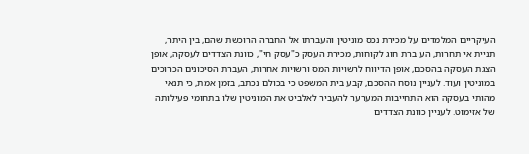העיקריים המלמדים על מכירת נכס מוניטין והעברתו אל החברה הרוכשת שהם, בין היתר, תניית אי תחרות, הע ברת חוג לקוחות, מכירת העסק כ"עסק חי", כוונת הצדדים לעסקה, אופן הצגת העסקה בהסכם, אופן הדיווח לרשויות המס ורשויות אחרות, העברת הסיכונים הכרוכים במוניטין ועוד. לעניין נוסח ההסכם, קבע בית המשפט כי בכולם נכתב, בזמן אמת, כי תנאי מהותי בעסקה הוא התחייבות המערער להעביר לאלביט את המוניטין שלו בתחומי פעילותה של אזימוט. לעניין כוונת הצדדים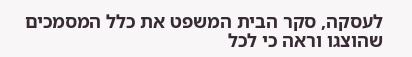לעסקה, סקר הבית המשפט את כלל המסמכים שהוצגו וראה כי לכל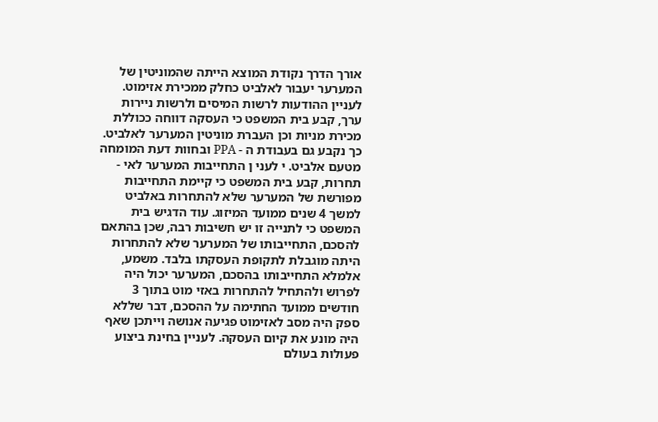אורך הדרך נקודת המוצא הייתה שהמוניטין של המערער יעבור לאלביט כחלק ממכירת אזימוט. לעניין ההודעות לרשות המיסים ולרשות ניירות ערך, קבע בית המשפט כי העסקה דווחה ככוללת מכירת מניות וכן העברת מוניטין המערער לאלביט. כך נקבע גם בעבודת ה - PPA ובחוות דעת המומחה מטעם אלביט. י לעני ן התחייבות המערער לאי - תחרות, קבע בית המשפט כי קיימת התחייבות מפורשת של המערער שלא להתחרות באלביט למשך 4 שנים ממועד המיזוג. עוד הדגיש בית המשפט כי לתנייה זו יש חשיבות רבה, שכן בהתאם להסכם, התחייבותו של המערער שלא להתחרות היתה מוגבלת לתקופת העסקתו בלבד. משמע, אלמלא התחייבותו בהסכם, המערער יכול היה לפרוש ולהתחיל להתחרות באזי מוט בתוך 3 חודשים ממועד החתימה על ההסכם, דבר שללא ספק היה מסב לאזימוט פגיעה אנושה וייתכן שאף היה מונע את קיום העסקה. לעניין בחינת ביצוע פעולות בעולם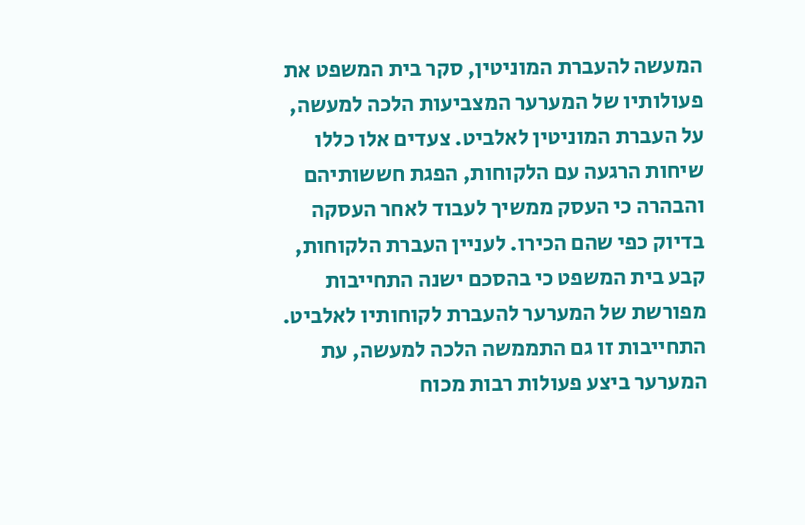המעשה להעברת המוניטין, סקר בית המשפט את פעולותיו של המערער המצביעות הלכה למעשה, על העברת המוניטין לאלביט. צעדים אלו כללו שיחות הרגעה עם הלקוחות, הפגת חששותיהם והבהרה כי העסק ממשיך לעבוד לאחר העסקה בדיוק כפי שהם הכירו. לעניין העברת הלקוחות, קבע בית המשפט כי בהסכם ישנה התחייבות מפורשת של המערער להעברת לקוחותיו לאלביט. התחייבות זו גם התממשה הלכה למעשה, עת המערער ביצע פעולות רבות מכוח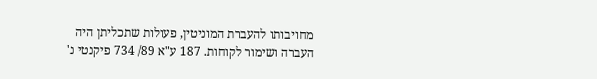מחויבותו להעברת המוניטין, פעולות שתכליתן היה העברה ושימור לקוחות. 187 ע"א 89/ 734 פיקנטי נ'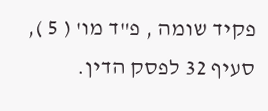פקיד שומה , פ"ד מו' ( 5 ), סעיף 32 לפסק הדין.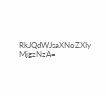RkJQdWJsaXNoZXIy MjgzNzA=